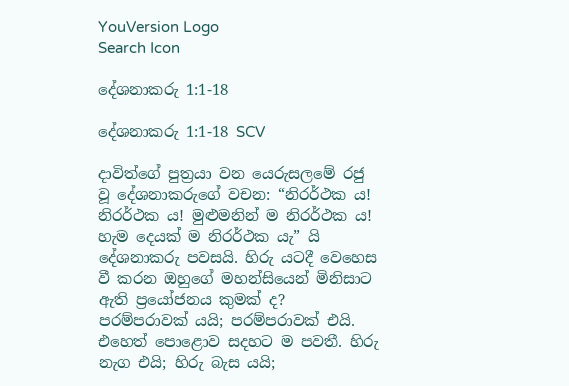YouVersion Logo
Search Icon

දේශනාකරු 1:1-18

දේශනාකරු 1:1-18 SCV

දාවිත්ගේ පුත්‍රයා වන යෙරුසලමේ රජු වූ දේශනාකරුගේ වචන: “නිරර්ථක ය! නිරර්ථක ය! මුළුමනින් ම නිරර්ථක ය! හැම දෙයක් ම නිරර්ථක යැ” යි දේශනාකරු පවසයි. හිරු යටදී වෙහෙස වී කරන ඔහුගේ මහන්සියෙන් මිනිසාට ඇති ප්‍රයෝජනය කුමක් ද? පරම්පරාවක් යයි; පරම්පරාවක් එයි. එහෙත් පොළොව සදහට ම පවතී. හිරු නැග එයි; හිරු බැස යයි;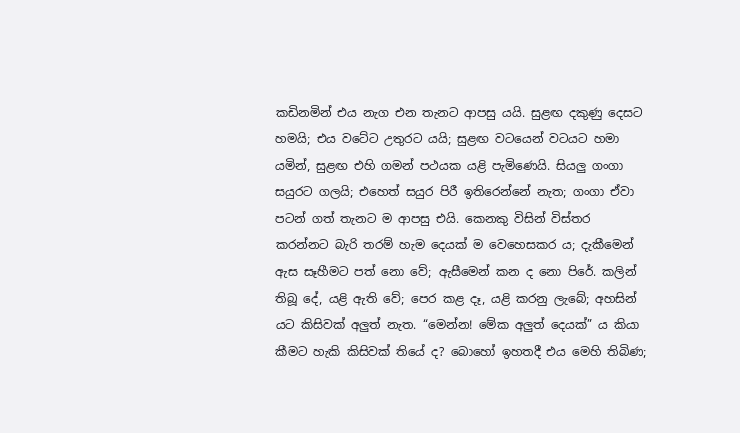කඩිනමින් එය නැග එන තැනට ආපසු යයි. සුළඟ දකුණු දෙසට හමයි; එය වටේට උතුරට යයි; සුළඟ වටයෙන් වටයට හමා යමින්, සුළඟ එහි ගමන් පථයක යළි පැමිණෙයි. සියලු ගංගා සයුරට ගලයි; එහෙත් සයුර පිරී ඉතිරෙන්නේ නැත; ගංගා ඒවා පටන් ගත් තැනට ම ආපසු එයි. කෙනකු විසින් විස්තර කරන්නට බැරි තරම් හැම දෙයක් ම වෙහෙසකර ය; දැකීමෙන් ඇස සෑහීමට පත් නො වේ; ඇසීමෙන් කන ද නො පිරේ. කලින් තිබූ දේ, යළි ඇති වේ; පෙර කළ දෑ, යළි කරනු ලැබේ; අහසින් යට කිසිවක් අලුත් නැත. “මෙන්න! මේක අලුත් දෙයක්” ය කියා කීමට හැකි කිසිවක් තියේ ද? බොහෝ ඉහතදී එය මෙහි තිබිණ;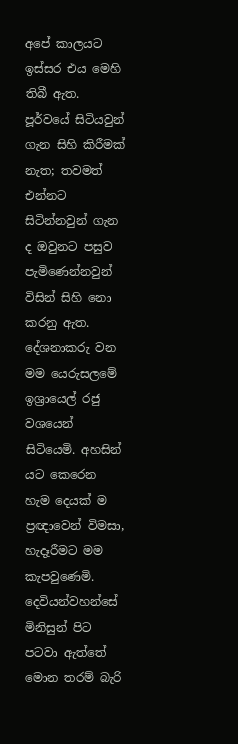අපේ කාලයට ඉස්සර එය මෙහි තිබී ඇත. පූර්වයේ සිටියවුන් ගැන සිහි කිරීමක් නැත; තවමත් එන්නට සිටින්නවුන් ගැන ද ඔවුනට පසුව පැමිණෙන්නවුන් විසින් සිහි නො කරනු ඇත. දේශනාකරු වන මම යෙරුසලමේ ඉශ්‍රායෙල් රජු වශයෙන් සිටියෙමි. අහසින් යට කෙරෙන හැම දෙයක් ම ප්‍රඥාවෙන් විමසා, හැදෑරීමට මම කැපවුණෙමි. දෙවියන්වහන්සේ මිනිසුන් පිට පටවා ඇත්තේ මොන තරම් බැරි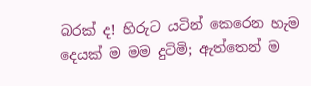බරක් ද! හිරුට යටින් කෙරෙන හැම දෙයක් ම මම දුටිමි; ඇත්තෙන් ම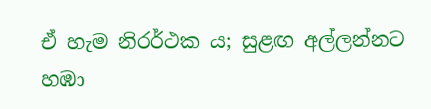ඒ හැම නිරර්ථක ය; සුළඟ අල්ලන්නට හඹා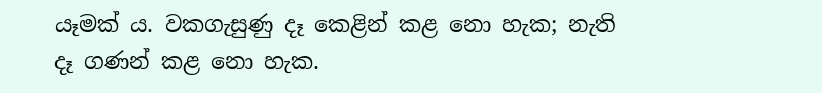යෑමක් ය. වකගැසුණු දෑ කෙළින් කළ නො හැක; නැති දෑ ගණන් කළ නො හැක.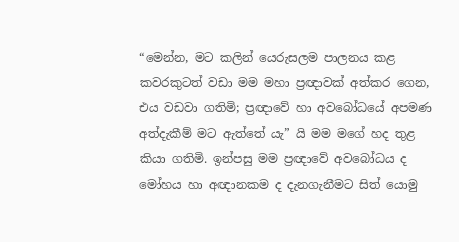“මෙන්න, මට කලින් යෙරුසලම පාලනය කළ කවරකුටත් වඩා මම මහා ප්‍රඥාවක් අත්කර ගෙන, එය වඩවා ගතිමි; ප්‍රඥාවේ හා අවබෝධයේ අපමණ අත්දැකීම් මට ඇත්තේ යැ” යි මම මගේ හද තුළ කියා ගතිමි. ඉන්පසු මම ප්‍රඥාවේ අවබෝධය ද මෝහය හා අඥානකම ද දැනගැනීමට සිත් යොමු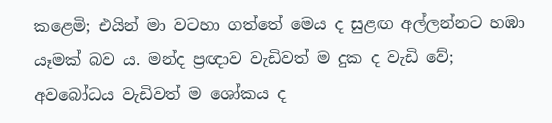කළෙමි; එයින් මා වටහා ගත්තේ මෙය ද සුළඟ අල්ලන්නට හඹා යෑමක් බව ය. මන්ද ප්‍රඥාව වැඩිවත් ම දුක ද වැඩි වේ; අවබෝධය වැඩිවත් ම ශෝකය ද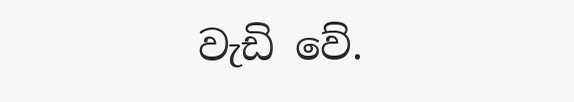වැඩි වේ.